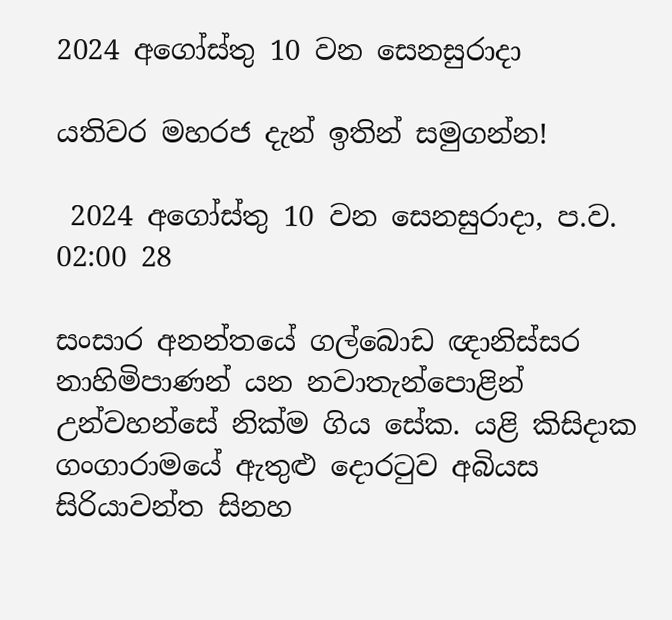2024 අගෝස්තු 10 වන සෙනසුරාදා

යතිවර මහරජ දැන් ඉතින් සමුගන්න!

 2024 අගෝස්තු 10 වන සෙනසුරාදා, ප.ව. 02:00 28

සංසාර අනන්තයේ ගල්බොඩ ඥානිස්සර නාහිමිපාණන් යන නවාතැන්පොළින් උන්වහන්සේ නික්ම ගිය සේක. යළි කිසිදාක ගංගාරාමයේ ඇතුළු දොරටුව අබියස සිරියාවන්ත සිනහ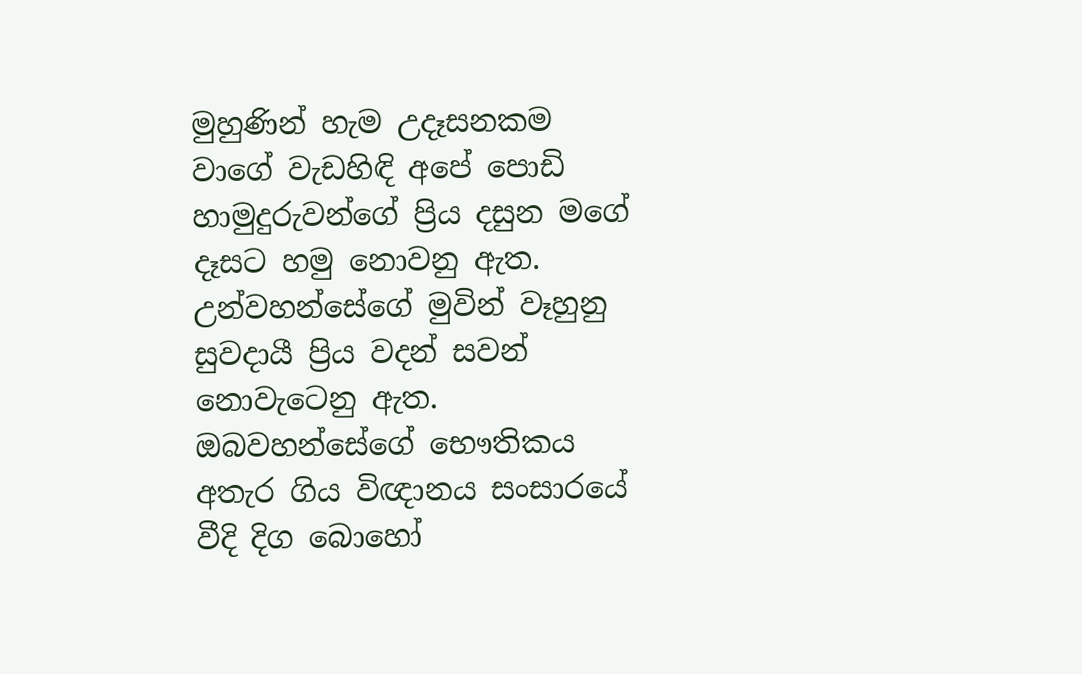මුහුණින් හැම උදෑසනකම වාගේ වැඩහිඳි අපේ පොඩි හාමුදුරුවන්ගේ ප්‍රිය දසුන මගේ දෑසට හමු නොවනු ඇත. උන්වහන්සේගේ මුවින් වෑහුනු සුවදායී ප්‍රිය වදන් සවන් නොවැටෙනු ඇත. ඔබවහන්සේගේ භෞතිකය අතැර ගිය විඥානය සංසාරයේ වීදි දිග බොහෝ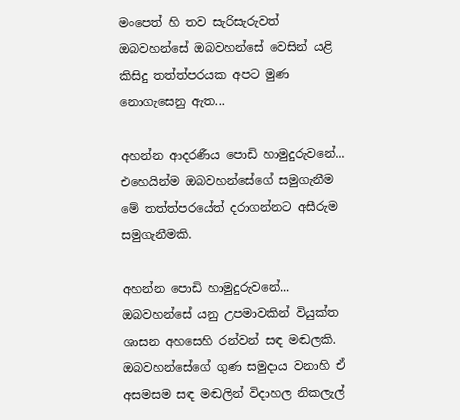මංපෙත් හි තව සැරිසැරුවත් ඔබවහන්සේ ඔබවහන්සේ වෙසින් යළි කිසිදු තත්ත්පරයක අපට මුණ නොගැසෙනු ඇත...

අහන්න ආදරණීය පොඩි හාමුදුරුවනේ... එහෙයින්ම ඔබවහන්සේගේ සමුගැනීම මේ තත්ත්පරයේත් දරාගන්නට අසීරුම සමුගැනීමකි.

අහන්න පොඩි හාමුදුරුවනේ... ඔබවහන්සේ යනු උපමාවකින් වියුක්ත ශාසන අහසෙහි රන්වන් සඳ මඬලකි. ඔබවහන්සේගේ ගුණ සමුදාය වනාහි ඒ අසමසම සඳ මඬලින් විදාහල නිකලැල්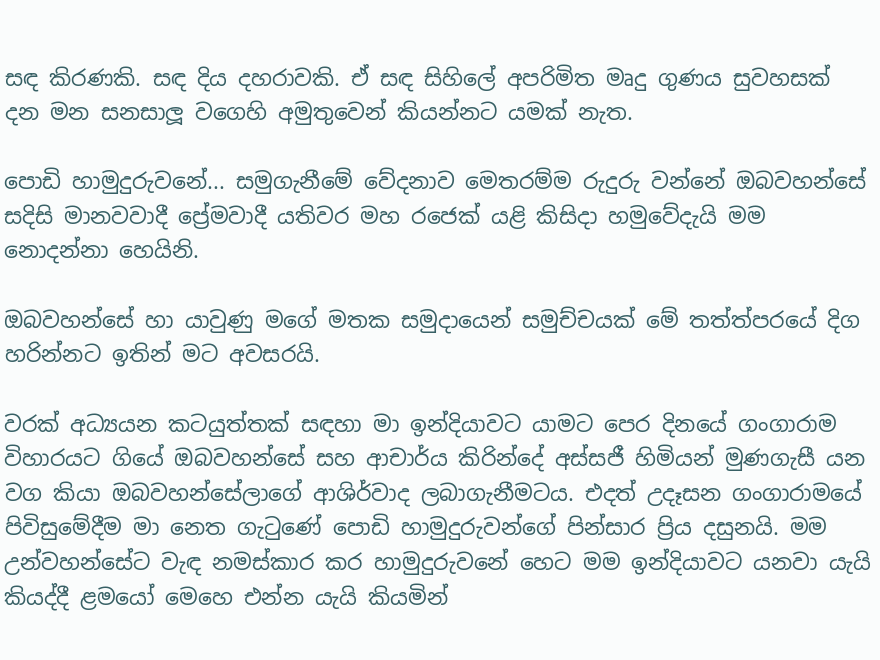සඳ කිරණකි. සඳ දිය දහරාවකි. ඒ සඳ සිහිලේ අපරිමිත මෘදු ගුණය සුවහසක් දන මන සනසාලූ වගෙහි අමුතුවෙන් කියන්නට යමක් නැත.

පොඩි හාමුදුරුවනේ... සමුගැනීමේ වේදනාව මෙතරම්ම රුදුරු වන්නේ ඔබවහන්සේ සදිසි මානවවාදී ප්‍රේමවාදී යතිවර මහ රජෙක් යළි කිසිදා හමුවේදැයි මම නොදන්නා හෙයිනි.

ඔබවහන්සේ හා යාවුණු මගේ මතක සමුදායෙන් සමුච්චයක් මේ තත්ත්පරයේ දිග හරින්නට ඉතින් මට අවසරයි.

වරක් අධ්‍යයන කටයුත්තක් සඳහා මා ඉන්දියාවට යාමට පෙර දිනයේ ගංගාරාම විහාරයට ගියේ ඔබවහන්සේ සහ ආචාර්ය කිරින්දේ අස්සජී හිමියන් මුණගැසී යන වග කියා ඔබවහන්සේලාගේ ආශිර්වාද ලබාගැනීමටය. එදත් උදෑසන ගංගාරාමයේ පිවිසුමේදීම මා නෙත ගැටුණේ පොඩි හාමුදුරුවන්ගේ පින්සාර ප්‍රිය දසුනයි. මම උන්වහන්සේට වැඳ නමස්කාර කර හාමුදුරුවනේ හෙට මම ඉන්දියාවට යනවා යැයි කියද්දී ළමයෝ මෙහෙ එන්න යැයි කියමින්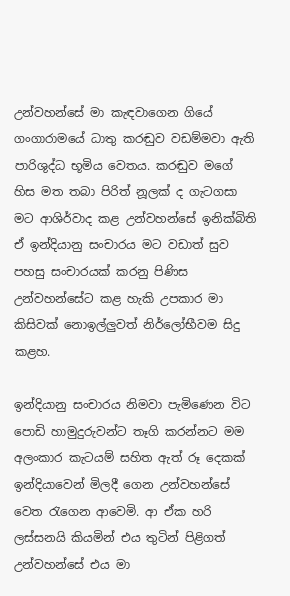උන්වහන්සේ මා කැඳවාගෙන ගියේ ගංගාරාමයේ ධාතු කරඬුව වඩම්මවා ඇති පාරිශුද්ධ භූමිය වෙතය. කරඬුව මගේ හිස මත තබා පිරිත් නූලක් ද ගැටගසා මට ආශිර්වාද කළ උන්වහන්සේ ඉනික්බිති ඒ ඉන්දියානු සංචාරය මට වඩාත් සුව පහසු සංචාරයක් කරනු පිණිස උන්වහන්සේට කළ හැකි උපකාර මා කිසිවක් නොඉල්ලුවත් නිර්ලෝභීවම සිදු කළහ.

ඉන්දියානු සංචාරය නිමවා පැමිණෙන විට පොඩි හාමුදුරුවන්ට තෑගි කරන්නට මම අලංකාර කැටයම් සහිත ඇත් රූ දෙකක් ඉන්දියාවෙන් මිලදී ගෙන උන්වහන්සේ වෙත රැගෙන ආවෙමි. ආ ඒක හරි ලස්සනයි කියමින් එය තුටින් පිළිගත් උන්වහන්සේ එය මා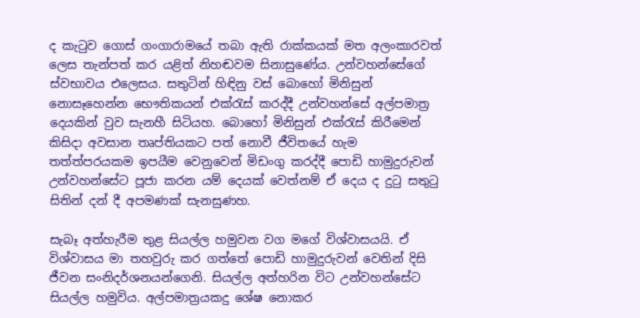ද කැටුව ගොස් ගංගාරාමයේ තබා ඇති රාක්කයක් මත අලංකාරවත් ලෙස තැන්පත් කර යළිත් නිහඬවම සිනාසුණේය. උන්වහන්සේගේ ස්වභාවය එලෙසය. සතුටින් හිඳිනු වස් බොහෝ මිනිසුන් නොසෑහෙන්න භෞතිකයන් එක්රැස් කරද්දී උන්වහන්සේ අල්පමාත්‍ර දෙයකින් වුව සැනහී සිටියහ. බොහෝ මිනිසුන් එක්රැස් කිරීමෙන් කිසිදා අවසාන තෘප්තියකට පත් නොවී ජීවිතයේ හැම තත්ත්පරයකම ඉපයීම වෙනුවෙන් මිඩංගු කරද්දී පොඩි හාමුදුරුවන් උන්වහන්සේට පූජා කරන යම් දෙයක් වෙත්නම් ඒ දෙය ද දුටු සතුටු සිතින් දන් දී අපමණක් සැනසුණහ.

සැබෑ අත්හැරීම තුළ සියල්ල හමුවන වග මගේ විශ්වාසයයි. ඒ විශ්වාසය මා තහවුරු කර ගත්තේ පොඩි හාමුදුරුවන් වෙතින් දිසි ජීවන සංනිදර්ශනයන්ගෙනි. සියල්ල අත්හරින විට උන්වහන්සේට සියල්ල හමුවිය. අල්පමාත්‍රයකදු ශේෂ නොකර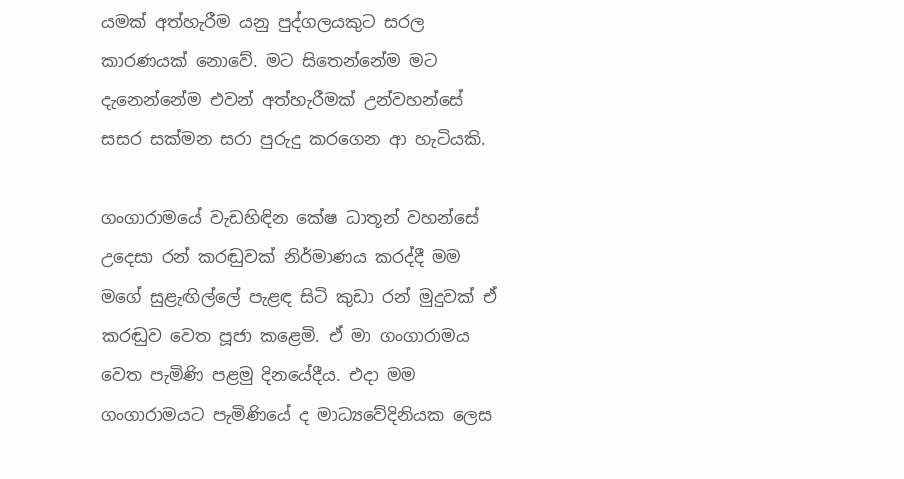යමක් අත්හැරීම යනු පුද්ගලයකුට සරල කාරණයක් නොවේ. මට සිතෙන්නේම මට දැනෙන්නේම එවන් අත්හැරීමක් උන්වහන්සේ සසර සක්මන සරා පුරුදු කරගෙන ආ හැටියකි.

ගංගාරාමයේ වැඩහිඳින කේෂ ධාතූන් වහන්සේ උදෙසා රන් කරඬුවක් නිර්මාණය කරද්දී මම මගේ සුළැඟිල්ලේ පැළඳ සිටි කුඩා රන් මුදුවක් ඒ කරඬුව වෙත පූජා කළෙමි. ඒ මා ගංගාරාමය වෙත පැමිණි පළමු දිනයේදීය. එදා මම ගංගාරාමයට පැමිණියේ ද මාධ්‍යවේදිනියක ලෙස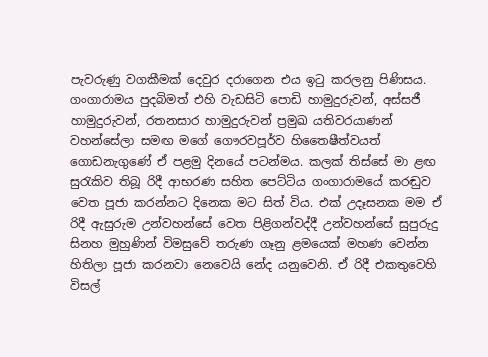පැවරුණු වගකීමක් දෙවුර දරාගෙන එය ඉටු කරලනු පිණිසය. ගංගාරාමය පුදබිමත් එහි වැඩසිටි පොඩි හාමුදුරුවන්, අස්සජී හාමුදුරුවන්, රතනසාර හාමුදුරුවන් ප්‍රමුඛ යතිවරයාණන් වහන්සේලා සමඟ මගේ ගෞරවපූර්ව හිතෛෂීත්වයත් ගොඩනැගුණේ ඒ පළමු දිනයේ පටන්මය. කලක් තිස්සේ මා ළඟ සුරැකිව තිබූ රිදී ආභරණ සහිත පෙට්ටිය ගංගාරාමයේ කරඬුව වෙත පූජා කරන්නට දිනෙක මට සිත් විය. එක් උදෑසනක මම ඒ රිදී ඇසුරුම උන්වහන්සේ වෙත පිළිගන්වද්දී උන්වහන්සේ සුපුරුදු සිනහ මුහුණින් විමසුවේ තරුණ ගෑනු ළමයෙක් මහණ වෙන්න හිතිලා පූජා කරනවා නෙවෙයි නේද යනුවෙනි. ඒ රිදී එකතුවෙහි විසල්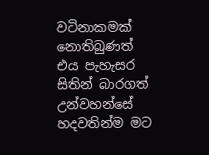වටිනාකමක් නොතිබුණත් එය පැහැසර සිතින් බාරගත් උන්වහන්සේ හදවතින්ම මට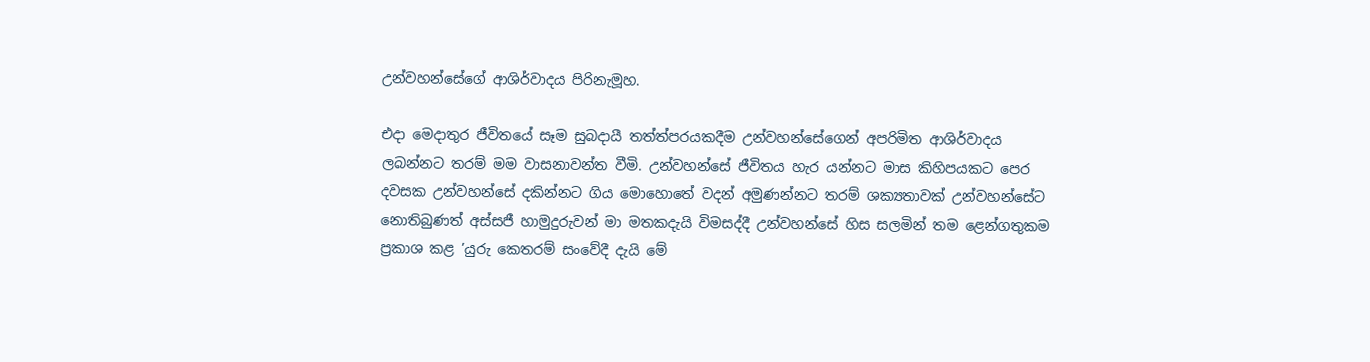උන්වහන්සේගේ ආශිර්වාදය පිරිනැමූහ.

එදා මෙදාතුර ජීවිතයේ සෑම සුබදායී තත්ත්පරයකදීම උන්වහන්සේගෙන් අපරිමිත ආශිර්වාදය ලබන්නට තරම් මම වාසනාවන්ත වීමි. උන්වහන්සේ ජීවිතය හැර යන්නට මාස කිහිපයකට පෙර දවසක උන්වහන්සේ දකින්නට ගිය මොහොතේ වදන් අමුණන්නට තරම් ශක්‍යතාවක් උන්වහන්සේට නොතිබුණත් අස්සජී හාමුදුරුවන් මා මතකදැයි විමසද්දී උන්වහන්සේ හිස සලමින් තම ළෙන්ගතුකම ප්‍රකාශ කළ ’යුරු කෙතරම් සංවේදී දැයි මේ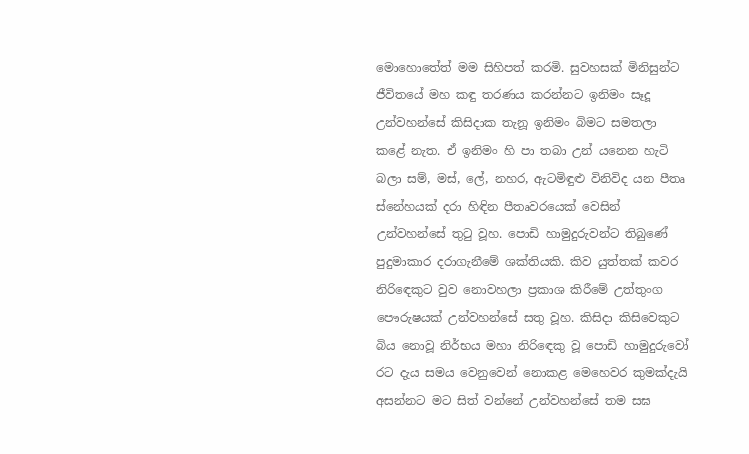මොහොතේත් මම සිහිපත් කරමි. සුවහසක් මිනිසුන්ට ජීවිතයේ මහ කඳු තරණය කරන්නට ඉනිමං සෑදූ උන්වහන්සේ කිසිදාක තැනූ ඉනිමං බිමට සමතලා කළේ නැත. ඒ ඉනිමං හි පා තබා උන් යනෙන හැටි බලා සම්, මස්, ලේ, නහර, ඇටමිඳුළු විනිවිද යන පීතෘ ස්නේහයක් දරා හිඳින පීතෘවරයෙක් වෙසින් උන්වහන්සේ තුටු වූහ. පොඩි හාමුදුරුවන්ට තිබුණේ පුදුමාකාර දරාගැනීමේ ශක්තියකි. කිව යුත්තක් කවර නිරිඳෙකුට වුව නොවහලා ප්‍රකාශ කිරීමේ උත්තුංග පෞරුෂයක් උන්වහන්සේ සතු වූහ. කිසිදා කිසිවෙකුට බිය නොවූ නිර්භය මහා නිරිඳෙකු වූ පොඩි හාමුදුරුවෝ රට දැය සමය වෙනුවෙන් නොකළ මෙහෙවර කුමක්දැයි අසන්නට මට සිත් වන්නේ උන්වහන්සේ තම සඝ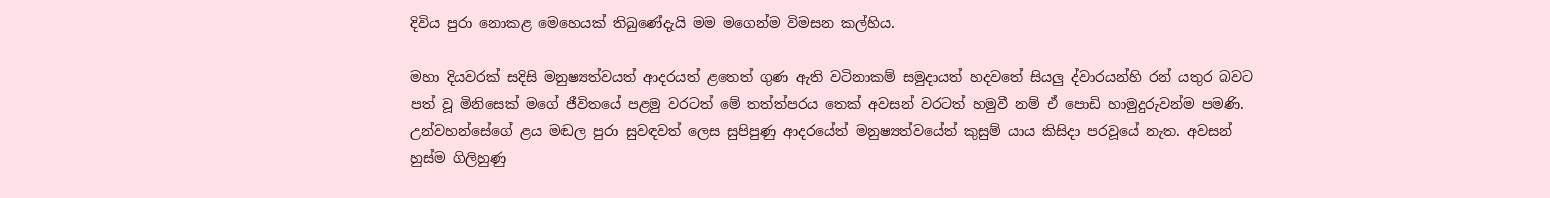දිවිය පුරා නොකළ මෙහෙයක් තිබුණේදැයි මම මගෙන්ම විමසන කල්හිය.

මහා දියවරක් සදිසි මනුෂ්‍යත්වයත් ආදරයත් ළතෙත් ගුණ ඇති වටිනාකම් සමුදායත් හදවතේ සියලු ද්වාරයන්හි රන් යතුර බවට පත් වූ මිනිසෙක් මගේ ජීවිතයේ පළමු වරටත් මේ තත්ත්පරය තෙක් අවසන් වරටත් හමුවී නම් ඒ පොඩි හාමුදුරුවන්ම පමණි. උන්වහන්සේගේ ළය මඬල පුරා සුවඳවත් ලෙස සුපිපුණු ආදරයේත් මනුෂ්‍යත්වයේත් කුසුම් යාය කිසිදා පරවූයේ නැත. අවසන් හුස්ම ගිලිහුණු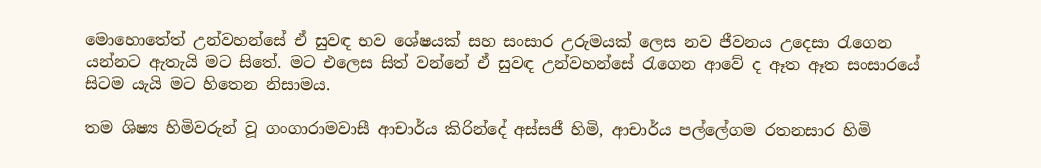මොහොතේත් උන්වහන්සේ ඒ සුවඳ භව ශේෂයක් සහ සංසාර උරුමයක් ලෙස නව ජීවනය උදෙසා රැගෙන යන්නට ඇතැයි මට සිතේ. මට එලෙස සිත් වන්නේ ඒ සුවඳ උන්වහන්සේ රැගෙන ආවේ ද ඈත ඈත සංසාරයේ සිටම යැයි මට හිතෙන නිසාමය.

තම ශිෂ්‍ය හිමිවරුන් වූ ගංගාරාමවාසී ආචාර්ය කිරින්දේ අස්සජී හිමි, ආචාර්ය පල්ලේගම රතනසාර හිමි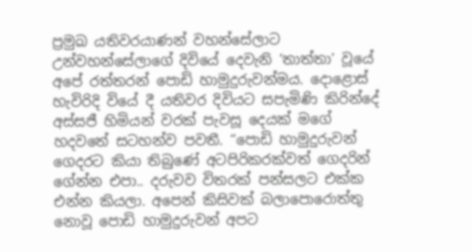ප්‍රමුඛ යතිවරයාණන් වහන්සේලාට උන්වහන්සේලාගේ දිවියේ දෙවැනි ‘තාත්තා’ වූයේ අපේ රත්තරන් පොඩි හාමුදුරුවන්මය. දොළොස් හැවිරිදි වියේ දී යතිවර දිවියට සපැමිණි කිරින්දේ අස්සජී හිමියන් වරක් පැවසූ දෙයක් මගේ හදවතේ සටහන්ව පවතී. “පොඩි හාමුදුරුවන් ගෙදරට කියා තිබුණේ අටපිරිකරක්වත් ගෙදරින් ගේන්න එපා.. දරුවව විතරක් පන්සලට එක්ක එන්න කියලා. අපෙන් කිසිවක් බලාපොරොත්තු නොවූ පොඩි හාමුදුරුවන් අපට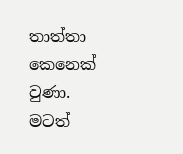තාත්තා කෙනෙක් වුණා. මටත්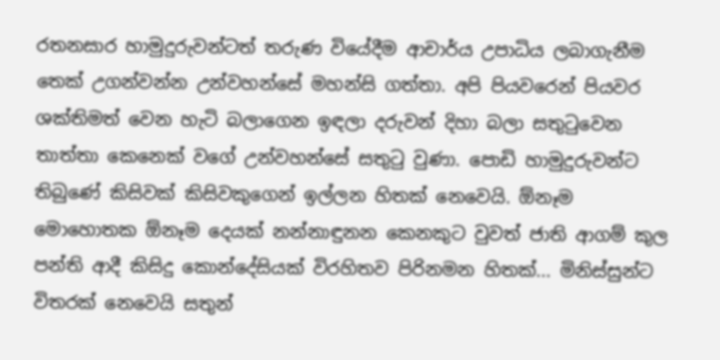රතනසාර හාමුදුරුවන්ටත් තරුණ වියේදීම ආචාර්ය උපාධිය ලබාගැනීම තෙක් උගන්වන්න උන්වහන්සේ මහන්සි ගත්තා. අපි පියවරෙන් පියවර ශක්තිමත් වෙන හැටි බලාගෙන ඉඳලා දරුවන් දිහා බලා සතුටුවෙන තාත්තා කෙනෙක් වගේ උන්වහන්සේ සතුටු වුණා. පොඩි හාමුදුරුවන්ට තිබුණේ කිසිවක් කිසිවකුගෙන් ඉල්ලන හිතක් නෙවෙයි. ඕනෑම මොහොතක ඕනෑම දෙයක් නන්නාඳුනන කෙනකුට වුවත් ජාති ආගම් කුල පන්ති ආදී කිසිදු කොන්දේසියක් විරහිතව පිරිනමන හිතක්... මිනිස්සුන්ට විතරක් නෙවෙයි සතුන්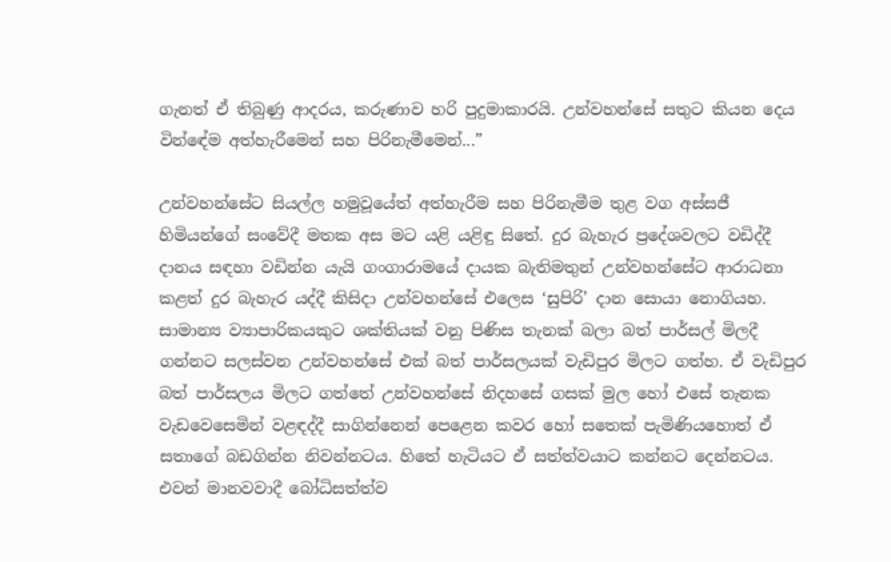ගැනත් ඒ තිබුණු ආදරය, කරුණාව හරි පුදුමාකාරයි. උන්වහන්සේ සතුට කියන දෙය වින්ඳේම අත්හැරීමෙන් සහ පිරිනැමීමෙන්...”

උන්වහන්සේට සියල්ල හමුවූයේත් අත්හැරීම සහ පිරිනැමීම තුළ වග අස්සජී හිමියන්ගේ සංවේදී මතක අස මට යළි යළිඳු සිතේ. දුර බැහැර ප්‍රදේශවලට වඩිද්දී දානය සඳහා වඩින්න යැයි ගංගාරාමයේ දායක බැතිමතුන් උන්වහන්සේට ආරාධනා කළත් දුර බැහැර යද්දී කිසිදා උන්වහන්සේ එලෙස ‘සුපිරි’ දාන සොයා නොගියහ. සාමාන්‍ය ව්‍යාපාරිකයකුට ශක්තියක් වනු පිණිස තැනක් බලා බත් පාර්සල් මිලදී ගන්නට සලස්වන උන්වහන්සේ එක් බත් පාර්සලයක් වැඩිපුර මිලට ගත්හ. ඒ වැඩිපුර බත් පාර්සලය මිලට ගත්තේ උන්වහන්සේ නිදහසේ ගසක් මුල හෝ එසේ තැනක වැඩවෙසෙමින් වළඳද්දී සාගින්නෙන් පෙළෙන කවර හෝ සතෙක් පැමිණියහොත් ඒ සතාගේ බඩගින්න නිවන්නටය. හිතේ හැටියට ඒ සත්ත්වයාට කන්නට දෙන්නටය. එවන් මානවවාදී බෝධිසත්ත්ව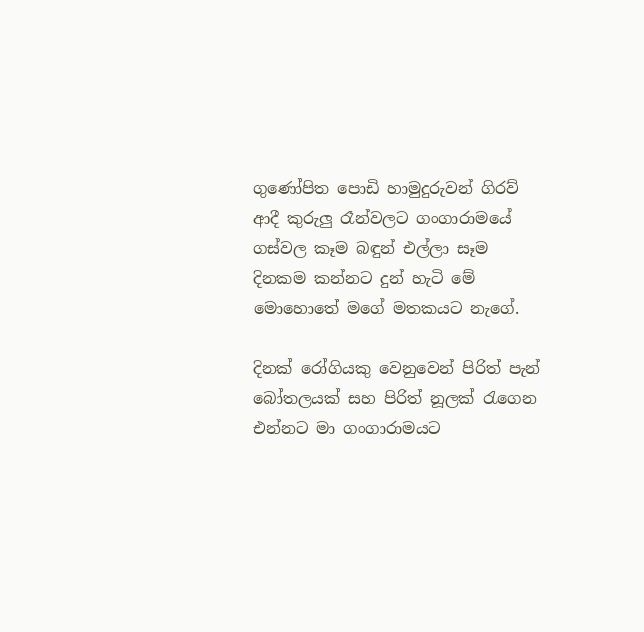ගුණෝපිත පොඩි හාමුදුරුවන් ගිරව් ආදී කුරුලු රෑන්වලට ගංගාරාමයේ ගස්වල කෑම බඳුන් එල්ලා සෑම දිනකම කන්නට දුන් හැටි මේ මොහොතේ මගේ මතකයට නැගේ.

දිනක් රෝගියකු වෙනුවෙන් පිරිත් පැන් බෝතලයක් සහ පිරිත් නූලක් රැගෙන එන්නට මා ගංගාරාමයට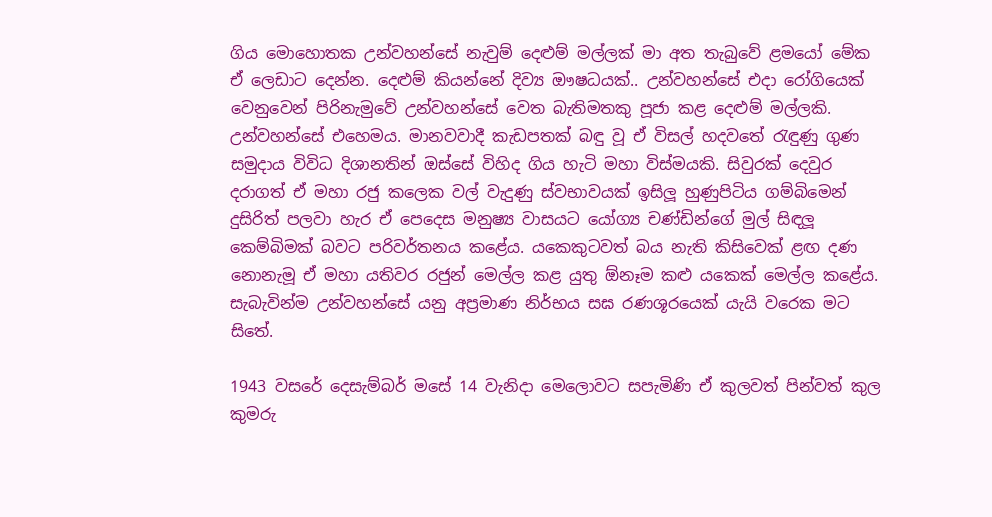ගිය මොහොතක උන්වහන්සේ නැවුම් දෙළුම් මල්ලක් මා අත තැබුවේ ළමයෝ මේක ඒ ලෙඩාට දෙන්න. දෙළුම් කියන්නේ දිව්‍ය ඖෂධයක්.. උන්වහන්සේ එදා රෝගියෙක් වෙනුවෙන් පිරිනැමුවේ උන්වහන්සේ වෙත බැතිමතකු පූජා කළ දෙළුම් මල්ලකි. උන්වහන්සේ එහෙමය. මානවවාදී කැඩපතක් බඳු වූ ඒ විසල් හදවතේ රැඳුණු ගුණ සමුදාය විවිධ දිශානතින් ඔස්සේ විහිද ගිය හැටි මහා විස්මයකි. සිවුරක් දෙවුර දරාගත් ඒ මහා රජු කලෙක වල් වැදුණු ස්වභාවයක් ඉසිලූ හුණුපිටිය ගම්බිමෙන් දුසිරිත් පලවා හැර ඒ පෙදෙස මනුෂ්‍ය වාසයට යෝග්‍ය චණ්ඩින්ගේ මුල් සිඳලූ කෙම්බිමක් බවට පරිවර්තනය කළේය. යකෙකුටවත් බය නැති කිසිවෙක් ළඟ දණ නොනැමූ ඒ මහා යතිවර රජුන් මෙල්ල කළ යුතු ඕනෑම කළු යකෙක් මෙල්ල කළේය. සැබැවින්ම උන්වහන්සේ යනු අප්‍රමාණ නිර්භය සඝ රණශූරයෙක් යැයි වරෙක මට සිතේ.

1943 වසරේ දෙසැම්බර් මසේ 14 වැනිදා මෙලොවට සපැමිණි ඒ කුලවත් පින්වත් කුල කුමරු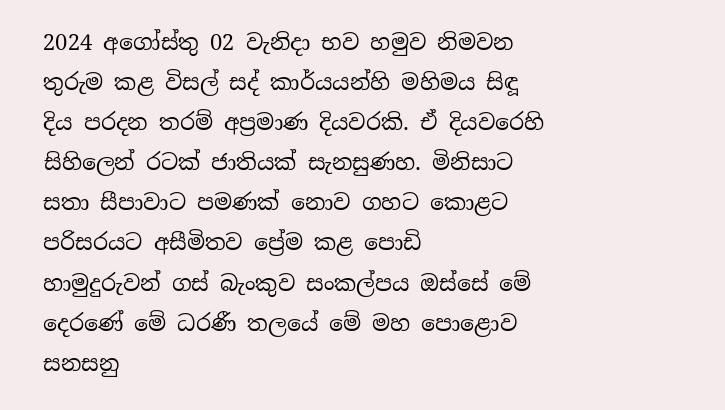2024 අගෝස්තු 02 වැනිදා භව හමුව නිමවන තුරුම කළ විසල් සද් කාර්යයන්හි මහිමය සිඳූ දිය පරදන තරම් අප්‍රමාණ දියවරකි. ඒ දියවරෙහි සිහිලෙන් රටක් ජාතියක් සැනසුණහ. මිනිසාට සතා සීපාවාට පමණක් නොව ගහට කොළට පරිසරයට අසීමිතව ප්‍රේම කළ පොඩි හාමුදුරුවන් ගස් බැංකුව සංකල්පය ඔස්සේ මේ දෙරණේ මේ ධරණී තලයේ මේ මහ පොළොව සනසනු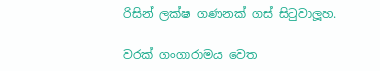රිසින් ලක්ෂ ගණනක් ගස් සිටුවාලූහ.

වරක් ගංගාරාමය වෙත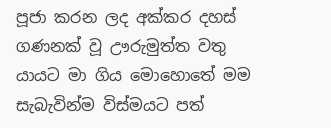පූජා කරන ලද අක්කර දහස් ගණනක් වූ ඌරුමුත්ත වතු යායට මා ගිය මොහොතේ මම සැබැවින්ම විස්මයට පත්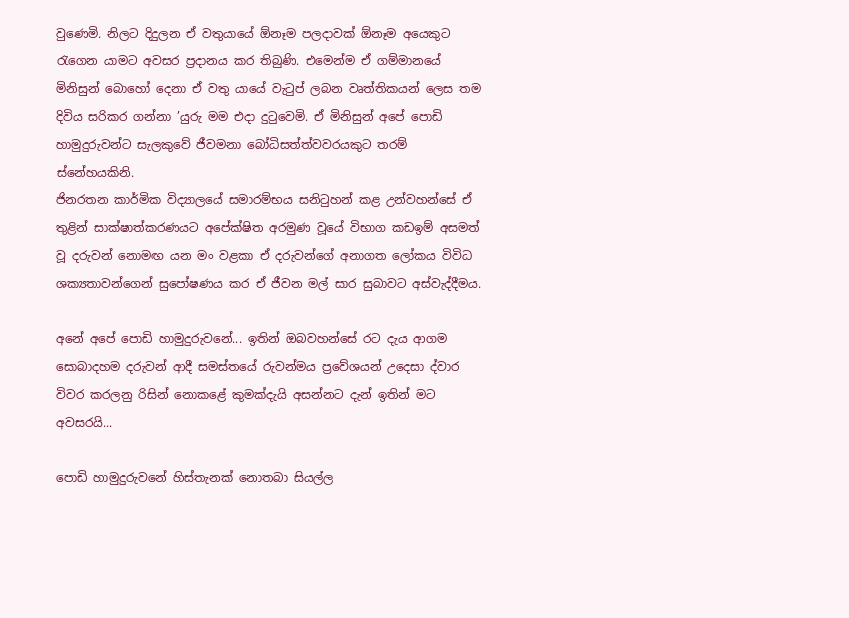වුණෙමි. නිලට දිදුලන ඒ වතුයායේ ඕනෑම පලදාවක් ඕනෑම අයෙකුට රැගෙන යාමට අවසර ප්‍රදානය කර තිබුණි. එමෙන්ම ඒ ගම්මානයේ මිනිසුන් බොහෝ දෙනා ඒ වතු යායේ වැටුප් ලබන වෘත්තිකයන් ලෙස තම දිවිය සරිකර ගන්නා ’යුරු මම එදා දුටුවෙමි. ඒ මිනිසුන් අපේ පොඩි හාමුදුරුවන්ට සැලකුවේ ජීවමනා බෝධිසත්ත්වවරයකුට තරම් ස්නේහයකිනි.
ජිනරතන කාර්මික විද්‍යාලයේ සමාරම්භය සනිටුහන් කළ උන්වහන්සේ ඒ තුළින් සාක්ෂාත්කරණයට අපේක්ෂිත අරමුණ වූයේ විභාග කඩඉම් අසමත් වූ දරුවන් නොමඟ යන මං වළකා ඒ දරුවන්ගේ අනාගත ලෝකය විවිධ ශක්‍යතාවන්ගෙන් සුපෝෂණය කර ඒ ජීවන මල් සාර සුබාවට අස්වැද්දීමය.

අනේ අපේ පොඩි හාමුදුරුවනේ... ඉතින් ඔබවහන්සේ රට දැය ආගම සොබාදහම දරුවන් ආදී සමස්තයේ රුවන්මය ප්‍රවේශයන් උදෙසා ද්වාර විවර කරලනු රිසින් නොකළේ කුමක්දැයි අසන්නට දැන් ඉතින් මට අවසරයි...

පොඩි හාමුදුරුවනේ හිස්තැනක් නොතබා සියල්ල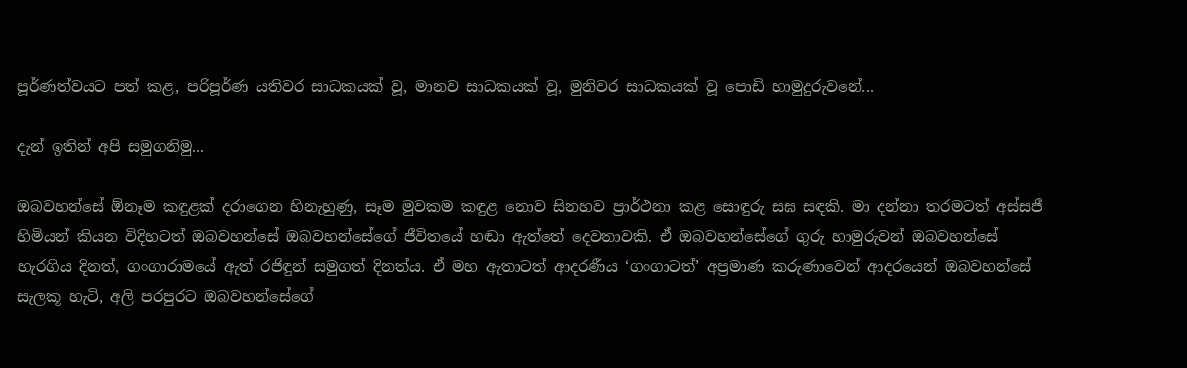පූර්ණත්වයට පත් කළ, පරිපූර්ණ යතිවර සාධකයක් වූ, මානව සාධකයක් වූ, මුනිවර සාධකයක් වූ පොඩි හාමුදුරුවනේ...

දැන් ඉතින් අපි සමුගනිමු...

ඔබවහන්සේ ඕනෑම කඳුළක් දරාගෙන හිනැහුණු, සෑම මුවකම කඳුළ නොව සිනහව ප්‍රාර්ථනා කළ සොඳුරු සඝ සඳකි. මා දන්නා තරමටත් අස්සජී හිමියන් කියන විදිහටත් ඔබවහන්සේ ඔබවහන්සේගේ ජීවිතයේ හඬා ඇත්තේ දෙවතාවකි. ඒ ඔබවහන්සේගේ ගුරු හාමුරුවන් ඔබවහන්සේ හැරගිය දිනත්, ගංගාරාමයේ ඇත් රජිඳුන් සමුගත් දිනත්ය. ඒ මහ ඇතාටත් ආදරණීය ‘ගංගාටත්’ අප්‍රමාණ කරුණාවෙන් ආදරයෙන් ඔබවහන්සේ සැලකූ හැටි, අලි පරපුරට ඔබවහන්සේගේ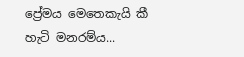ප්‍රේමය මෙතෙකැයි කී හැටි මනරම්ය...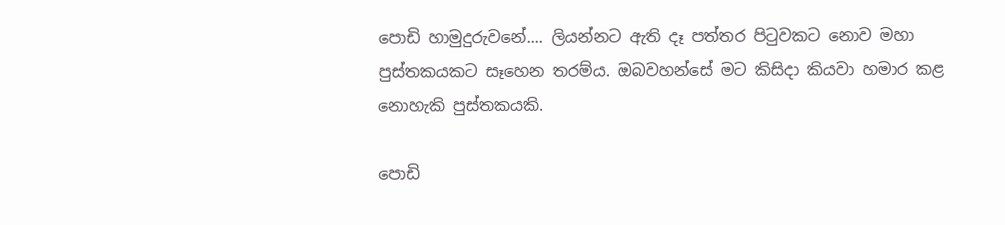පොඩි හාමුදුරුවනේ.... ලියන්නට ඇති දෑ පත්තර පිටුවකට නොව මහා පුස්තකයකට සෑහෙන තරම්ය. ඔබවහන්සේ මට කිසිදා කියවා හමාර කළ නොහැකි පුස්තකයකි.

පොඩි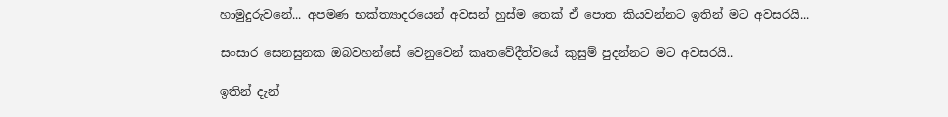හාමුදුරුවනේ... අපමණ භක්ත්‍යාදරයෙන් අවසන් හුස්ම තෙක් ඒ පොත කියවන්නට ඉතින් මට අවසරයි...

සංසාර සෙනසුනක ඔබවහන්සේ වෙනුවෙන් කෘතවේදීත්වයේ කුසුම් පුදන්නට මට අවසරයි..

ඉතින් දැන්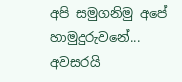අපි සමුගනිමු අපේ හාමුදුරුවනේ...
අවසරයි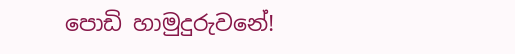පොඩි හාමුදුරුවනේ!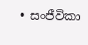• සංජීවිකා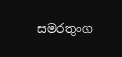සමරතුංග